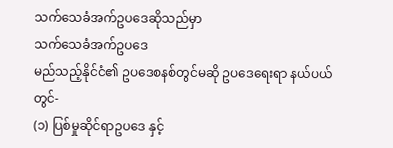သက်သေခံအက်ဥပဒေဆိုသည်မှာ
သက်သေခံအက်ဥပဒေ
မည်သည့်နိုင်ငံ၏ ဥပဒေစနစ်တွင်မဆို ဥပဒေရေးရာ နယ်ပယ်တွင်-
(၁) ပြစ်မှုဆိုင်ရာဥပဒေ နှင့်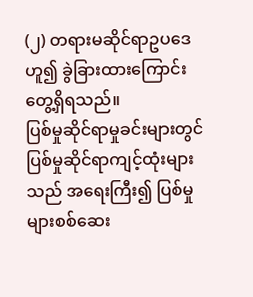(၂) တရားမဆိုင်ရာဥပဒေ ဟူ၍ ခွဲခြားထားကြောင်း တွေ့ရှိရသည်။
ပြစ်မှုဆိုင်ရာမှုခင်းများတွင် ပြစ်မှုဆိုင်ရာကျင့်ထုံးများသည် အရေးကြီး၍ ပြစ်မှုများစစ်ဆေး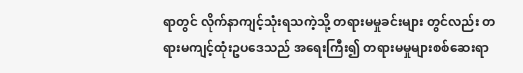ရာတွင် လိုက်နာကျင့်သုံးရသကဲ့သို့ တရားမမှုခင်းများ တွင်လည်း တရားမကျင့်ထုံးဥပဒေသည် အရေးကြီး၍ တရားမမှုများစစ်ဆေးရာ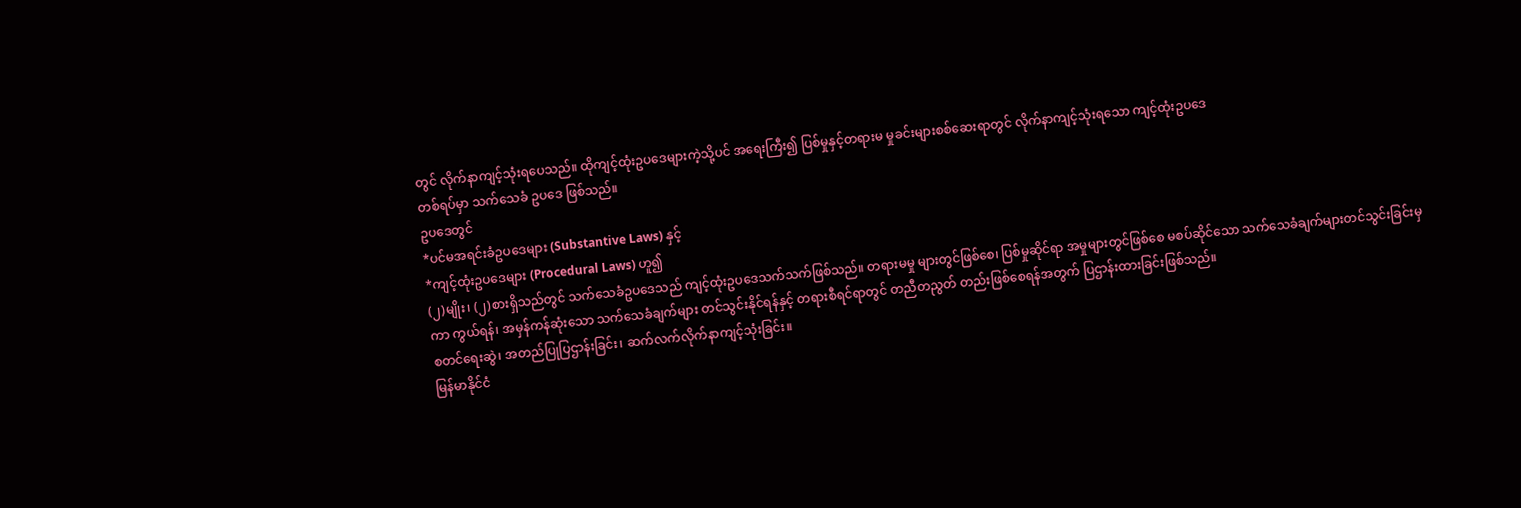တွင် လိုက်နာကျင့်သုံးရပေသည်။ ထိုကျင့်ထုံးဥပဒေများကဲ့သို့ပင် အရေးကြီး၍ ပြစ်မှုနှင့်တရားမ မှုခင်းများစစ်ဆေးရာတွင် လိုက်နာကျင့်သုံးရသော ကျင့်ထုံးဥပဒေ
တစ်ရပ်မှာ သက်သေခံ ဥပဒေ ဖြစ်သည်။
ဥပဒေတွင်
*ပင်မအရင်းခံဥပဒေများ (Substantive Laws) နှင့်
*ကျင့်ထုံးဥပဒေများ (Procedural Laws) ဟူ၍
(၂)မျိုး၊ (၂)စားရှိသည်တွင် သက်သေခံဥပဒေသည် ကျင့်ထုံးဥပဒေသက်သက်ဖြစ်သည်။ တရားမမှု များတွင်ဖြစ်စေ၊ ပြစ်မှုဆိုင်ရာ အမှုများတွင်ဖြစ်စေ မစပ်ဆိုင်သော သက်သေခံချက်များတင်သွင်းခြင်းမှကာ ကွယ်ရန်၊ အမှန်ကန်ဆုံးသော သက်သေခံချက်များ တင်သွင်းနိုင်ရန်နှင့် တရားစီရင်ရာတွင် တညီတညွတ် တည်းဖြစ်စေရန်အတွက် ပြဌာန်းထားခြင်းဖြစ်သည်။
စတင်ရေးဆွဲ၊ အတည်ပြုပြဌာန်းခြင်း၊ ဆက်လက်လိုက်နာကျင့်သုံးခြင်း။
မြန်မာနိုင်ငံ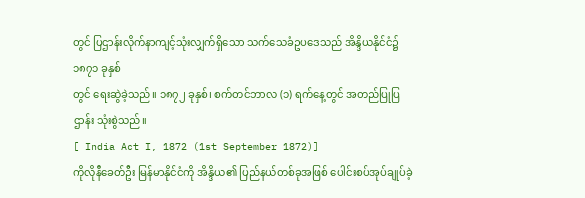တွင် ပြဌာန်းလိုက်နာကျင့်သုံးလျှက်ရှိသော သက်သေခံဥပဒေသည် အိန္ဒိယနိုင်ငံ၌ ၁၈၇၁ ခုနှစ်
တွင် ရေးဆွဲခဲ့သည်။ ၁၈၇၂ ခုနှစ်၊ စက်တင်ဘာလ (၁) ရက်နေ့တွင် အတည်ပြုပြဌာန်း သုံးစွဲသည်။
[ India Act I, 1872 (1st September 1872)]
ကိုလိုနီခေတ်ဦး မြန်မာနိုင်ငံကို အိန္ဒိယ၏ ပြည်နယ်တစ်ခုအဖြစ် ပေါင်းစပ်အုပ်ချုပ်ခဲ့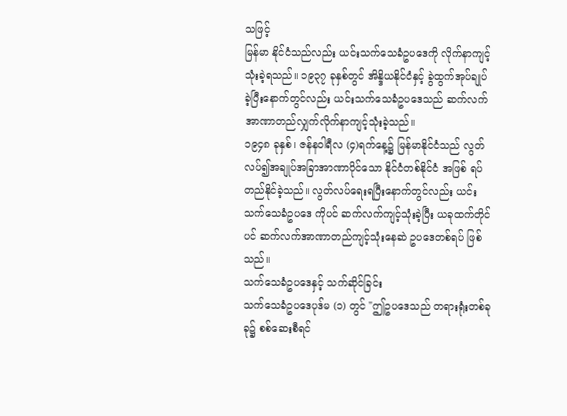သဖြင့်
မြန်မာ နိုင်ငံသည်လည်း ယင်းသက်သေခံဥပဒေကို လိုက်နာကျင့်သုံးခဲ့ရသည်။ ၁၉၃၇ ခုနှစ်တွင် အိန္ဒိယနိုင်ငံနှင့် ခွဲထွက်အုပ်ချုပ်ခဲ့ပြီးနောက်တွင်လည်း ယင်းသက်သေခံဥပဒေသည် ဆက်လက် အာဏာတည်လျှက်လိုက်နာကျင့်သုံးခဲ့သည်။
၁၉၄၈ ခုနှစ်၊ ဇန်နဝါရီလ (၄)ရက်နေ့၌ မြန်မာနိုင်ငံသည် လွတ်လပ်၍အချုပ်အခြာအာဏာပိုင်သော နိုင်ငံတစ်နိုင်ငံ အဖြစ် ရပ်တည်နိုင်ခဲ့သည်။ လွတ်လပ်ရေးရပြီးနောက်တွင်လည်း ယင်းသက်သေခံဥပဒေ ကိုပင် ဆက်လက်ကျင့်သုံးခဲ့ပြီး ယခုထက်တိုင်ပင် ဆက်လက်အာဏာတည်ကျင့်သုံးနေဆဲ ဥပဒေတစ်ရပ် ဖြစ်သည်။
သက်သေခံဥပဒေနှင့် သက်ဆိုင်ခြင်း
သက်သေခံဥပဒေပုဒ်မ (၁) တွင် "ဤဥပဒေသည် တရားရုံးတစ်ခုခု၌ စစ်ဆေးစီရင်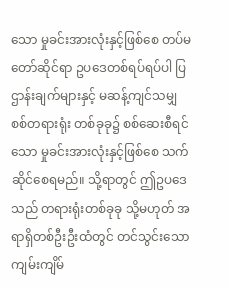သော မှုခင်းအားလုံးနှင့်ဖြစ်စေ တပ်မတော်ဆိုင်ရာ ဥပဒေတစ်ရပ်ရပ်ပါ ပြဌာန်းချက်များနှင့် မဆန့်ကျင်သမျှ စစ်တရားရုံး တစ်ခုခု၌ စစ်ဆေးစီရင်သော မှုခင်းအားလုံးနှင့်ဖြစ်စေ သက်ဆိုင်စေရမည်။ သို့ရာတွင် ဤဥပဒေသည် တရားရုံးတစ်ခုခု သို့မဟုတ် အရာရှိတစ်ဦးဦးထံတွင် တင်သွင်းသော ကျမ်းကျိမ်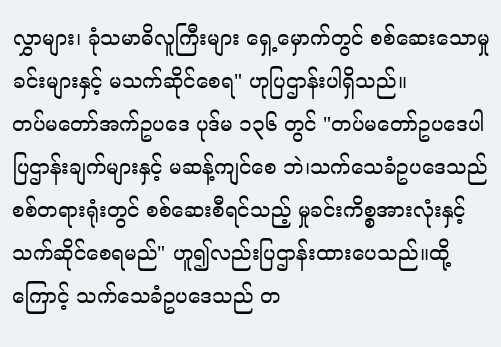လွှာများ၊ ခုံသမာဓိလူကြီးများ ရှေ့မှောက်တွင် စစ်ဆေးသောမှုခင်းများနှင့် မသက်ဆိုင်စေရ" ဟုပြဌာန်းပါရှိသည်။
တပ်မတော်အက်ဥပဒေ ပုဒ်မ ၁၃၆ တွင် "တပ်မတော်ဥပဒေပါ ပြဌာန်းချက်များနှင့် မဆန့်ကျင်စေ ဘဲ၊သက်သေခံဥပဒေသည် စစ်တရားရုံးတွင် စစ်ဆေးစီရင်သည့် မှုခင်းကိစ္စအားလုံးနှင့် သက်ဆိုင်စေရမည်" ဟူ၍လည်းပြဌာန်းထားပေသည်။ထို့ကြောင့် သက်သေခံဥပဒေသည် တ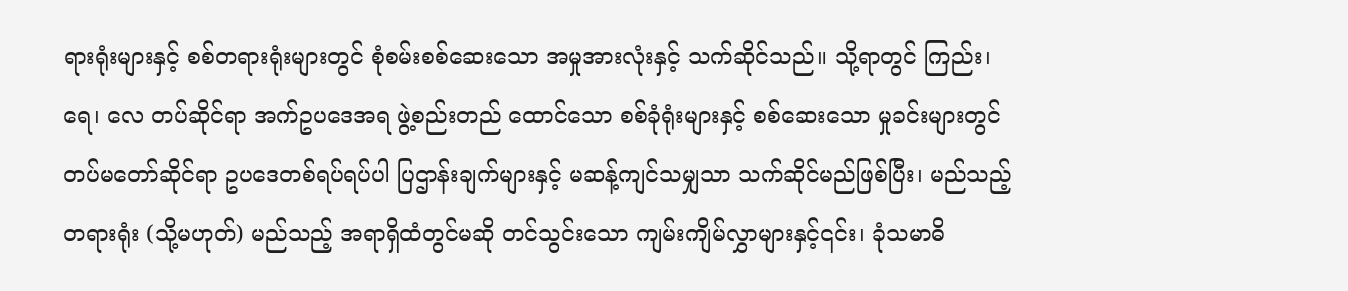ရားရုံးများနှင့် စစ်တရားရုံးများတွင် စုံစမ်းစစ်ဆေးသော အမှုအားလုံးနှင့် သက်ဆိုင်သည်။ သို့ရာတွင် ကြည်း၊ ရေ၊ လေ တပ်ဆိုင်ရာ အက်ဥပဒေအရ ဖွဲ့စည်းတည် ထောင်သော စစ်ခုံရုံးများနှင့် စစ်ဆေးသော မှုခင်းများတွင် တပ်မတော်ဆိုင်ရာ ဥပဒေတစ်ရပ်ရပ်ပါ ပြဌာန်းချက်များနှင့် မဆန့်ကျင်သမျှသာ သက်ဆိုင်မည်ဖြစ်ပြီး၊ မည်သည့်တရားရုံး (သို့မဟုတ်) မည်သည့် အရာရှိထံတွင်မဆို တင်သွင်းသော ကျမ်းကျိမ်လွှာများနှင့်၎င်း၊ ခုံသမာဓိ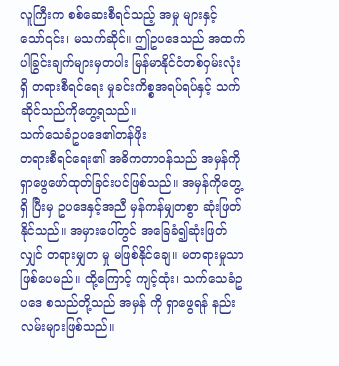လူကြီးက စစ်ဆေးစီရင်သည့် အမှု များနှင့်သော်၎င်း၊ မသက်ဆိုင်။ ဤဥပဒေသည် အထက်ပါခြွင်းချက်များမှတပါး မြန်မာနိုင်ငံတစ်ဝှမ်းလုံးရှိ တရားစီရင်ရေး မှုခင်းကိစ္စအရပ်ရပ်နှင့် သက်ဆိုင်သည်ကိုတွေ့ရသည်။
သက်သေခံဥပဒေ၏တန်ဖိုး
တရားစီရင်ရေး၏ အဓိကတာဝန်သည် အမှန်ကို ရှာဖွေဖော်ထုတ်ခြင်းပင်ဖြစ်သည်။ အမှန်ကိုတွေ့ရှိ ပြီးမှ ဥပဒေနှင့်အညီ မှန်ကန်မျှတစွာ ဆုံးဖြတ်နိုင်သည်။ အမှားပေါ်တွင် အခြေခံ၍ဆုံးဖြတ်လျှင် တရားမျှတ မှု မဖြစ်နိုင်ချေ။ မတရားမှုသာဖြစ်ပေမည်။ ထို့ကြောင့် ကျင့်ထုံး၊ သက်သေခံဥပဒေ စသည်တို့သည် အမှန် ကို ရှာဖွေရန် နည်းလမ်းများဖြစ်သည်။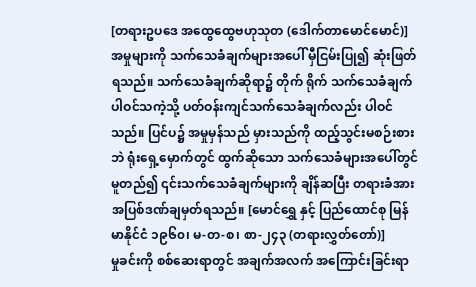[တရားဥပဒေ အထွေထွေဗဟုသုတ (ဒေါက်တာမောင်မောင်)]
အမှုများကို သက်သေခံချက်များအပေါ် မှီငြမ်းပြု၍ ဆုံးဖြတ်ရသည်။ သက်သေခံချက်ဆိုရာ၌ တိုက် ရိုက် သက်သေခံချက် ပါဝင်သကဲ့သို့ ပတ်ဝန်းကျင်သက်သေခံချက်လည်း ပါဝင်သည်။ ပြင်ပ၌ အမှုမှန်သည် မှားသည်ကို ထည့်သွင်းမစဉ်းစားဘဲ ရုံးရှေ့မှောက်တွင် ထွက်ဆိုသော သက်သေခံများအပေါ်တွင် မူတည်၍ ၎င်းသက်သေခံချက်များကို ချိန်ဆပြီး တရားခံအား အပြစ်ဒဏ်ချမှတ်ရသည်။ [မောင်ရွှေ နှင့် ပြည်ထောင်စု မြန်မာနိုင်ငံ ၁၉၆၀၊ မ-တ-စ၊ စာ-၂၄၃ (တရားလွှတ်တော်)]
မှုခင်းကို စစ်ဆေးရာတွင် အချက်အလက် အကြောင်းခြင်းရာ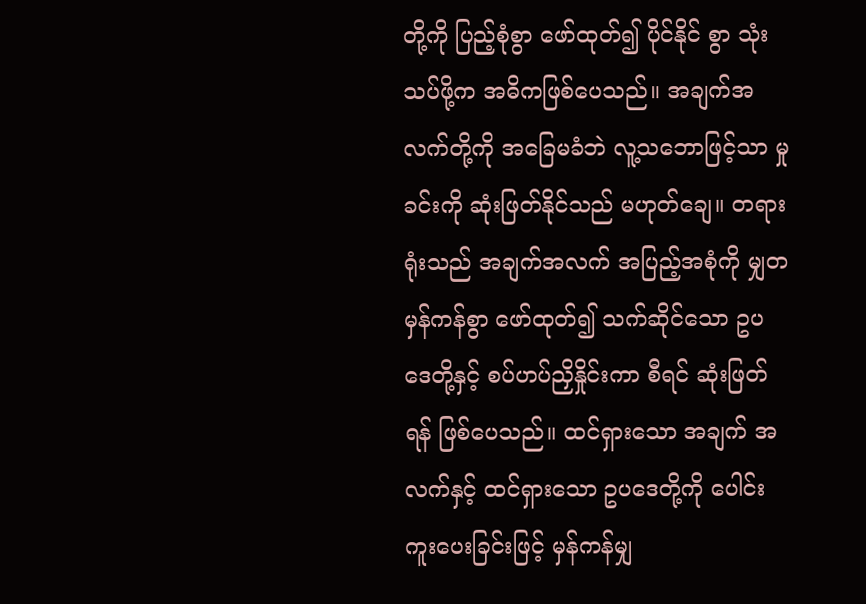တို့ကို ပြည့်စုံစွာ ဖော်ထုတ်၍ ပိုင်နိုင် စွာ သုံးသပ်ဖို့က အဓိကဖြစ်ပေသည်။ အချက်အလက်တို့ကို အခြေမခံဘဲ လူ့သဘောဖြင့်သာ မှုခင်းကို ဆုံးဖြတ်နိုင်သည် မဟုတ်ချေ။ တရားရုံးသည် အချက်အလက် အပြည့်အစုံကို မျှတမှန်ကန်စွာ ဖော်ထုတ်၍ သက်ဆိုင်သော ဥပဒေတို့နှင့် စပ်ဟပ်ညှိနှိုင်းကာ စီရင် ဆုံးဖြတ်ရန် ဖြစ်ပေသည်။ ထင်ရှားသော အချက် အလက်နှင့် ထင်ရှားသော ဥပဒေတို့ကို ပေါင်းကူးပေးခြင်းဖြင့် မှန်ကန်မျှ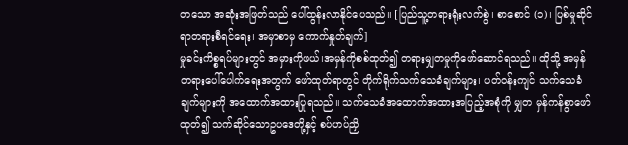တသော အဆုံးအဖြတ်သည် ပေါ်ထွန်းလာနိုင်ပေသည်။ [ပြည်သူ့တရားရုံးလက်စွဲ၊ စာစောင် (၁)၊ ပြစ်မှုဆိုင်ရာတရားစီရင်ရေး၊ အမှာစာမှ ကောက်နှုတ်ချက်]
မှုခင်းကိစ္စရပ်များတွင် အမှားကိုဖယ်၊အမှန်ကိုစစ်ထုတ်၍ တရားမျှတမှုကိုဖော်ဆောင်ရသည်။ ထိုသို့ အမှန်တရားပေါ်ပေါက်ရေးအတွက် ဖော်ထုတ်ရာတွင် တိုက်ရိုက်သက်သေခံချက်များ၊ ပတ်ဝန်းကျင် သက်သေခံချက်များကို အထောက်အထားပြုရသည်။ သက်သေခံအထောက်အထားအပြည့်အစုံကို မျှတ မှန်ကန်စွာဖော်ထုတ်၍ သက်ဆိုင်သောဥပဒေတို့နှင့် စပ်ဟပ်ညှိ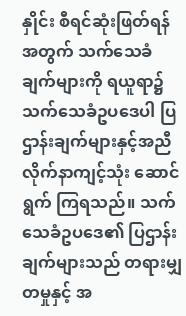နှိုင်း စီရင်ဆုံးဖြတ်ရန်အတွက် သက်သေခံ ချက်များကို ရယူရာ၌ သက်သေခံဥပဒေပါ ပြဌာန်းချက်များနှင့်အညီ လိုက်နာကျင့်သုံး ဆောင်ရွက် ကြရသည်။ သက်သေခံဥပဒေ၏ ပြဌာန်းချက်များသည် တရားမျှတမှုနှင့် အ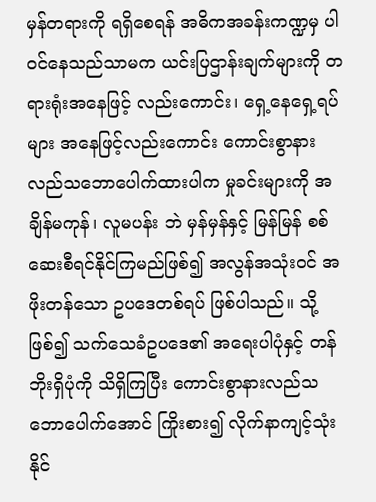မှန်တရားကို ရရှိစေရန် အဓိကအခန်းကဏ္ဍမှ ပါဝင်နေသည်သာမက ယင်းပြဌာန်းချက်များကို တရားရုံးအနေဖြင့် လည်းကောင်း၊ ရှေ့နေရှေ့ရပ်များ အနေဖြင့်လည်းကောင်း ကောင်းစွာနားလည်သဘောပေါက်ထားပါက မှုခင်းများကို အချိန်မကုန်၊ လူမပန်း ဘဲ မှန်မှန်နှင့် မြန်မြန် စစ်ဆေးစီရင်နိုင်ကြမည်ဖြစ်၍ အလွန်အသုံးဝင် အဖိုးတန်သော ဥပဒေတစ်ရပ် ဖြစ်ပါသည်။ သို့ဖြစ်၍ သက်သေခံဥပဒေ၏ အရေးပါပုံနှင့် တန်ဘိုးရှိပုံကို သိရှိကြပြီး ကောင်းစွာနားလည်သဘောပေါက်အောင် ကြိုးစား၍ လိုက်နာကျင့်သုံးနိုင်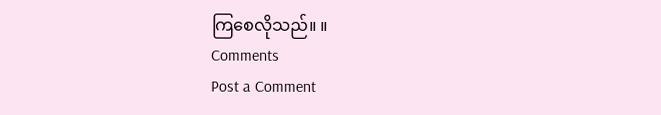ကြစေလိုသည်။ ။
Comments
Post a Comment